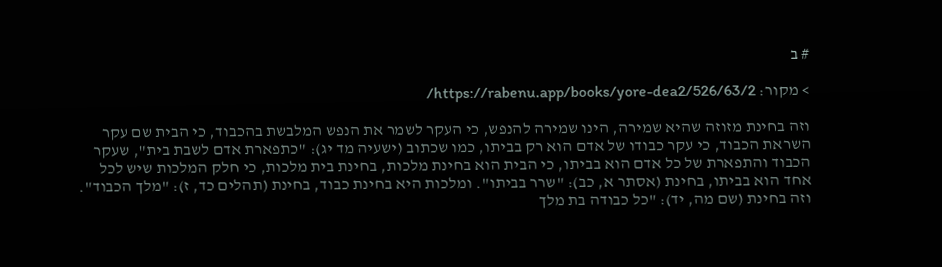# ב

> מקור: https://rabenu.app/books/yore-dea2/526/63/2/

וזה בחינת מזוזה שהיא שמירה, הינו שמירה להנפש, כי העקר לשמר את הנפש המלבשת בהכבוד, כי הבית שם עקר השראת הכבוד, כי עקר כבודו של אדם הוא רק בביתו, כמו שכתוב (ישעיה מד יג): "כתפארת אדם לשבת בית", שעקר הכבוד והתפארת של כל אדם הוא בביתו, כי הבית הוא בחינת מלכות, בחינת בית מלכות, כי חלק המלכות שיש לכל אחד הוא בביתו, בחינת (אסתר א, כב): "שרר בביתו". ומלכות היא בחינת כבוד, בחינת (תהלים כד, ז): "מלך הכבוד". וזה בחינת (שם מה, יד): "כל כבודה בת מלך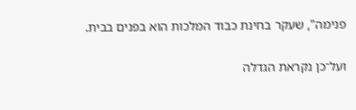פנימה", שעקר בחינת כבוד המלכות הוא בפנים בבית.

ועל־כן נקראת הגדלה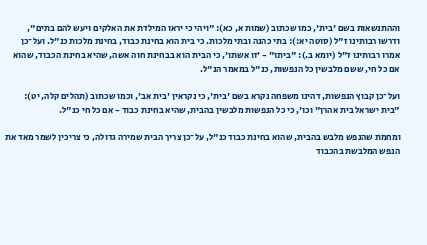וההתנשאות בשם 'בית', כמו שכתוב (שמות א, כא): "ויהי כי יראו המילדת את האלקים ויעש להם בתים", ודרשו רבותינו ז"ל (סוטה יא:): בתי כהנה ובתי מלכות. כי בית הוא בחינת כבוד, בחינת מלכות כנ"ל. ועל־כן אמרו רבותינו ז"ל (יומא ב.): "ביתו" - 'זו אשתו', כי הבית הוא בבחינת חוה אשה, שהיא בחינת הכבוד, שהוא אם כל חי, ששם מלבשין כל הנפשות, כנ"ל במאמר הנ"ל.

ועל־כן קבוץ הנפשות, דהינו משפחה נקרא בשם 'בית', כי נקראין 'בית אב', וכמו שכתוב (תהלים קלה, יט): "בית ישראל בית אהרן" וכו', כי כל הנפשות מלבשין בהבית, שהיא בחינת כבוד - אם כל חי כנ"ל.

ומחמת שהנפש מלבש בהבית, שהוא בחינת כבוד כנ"ל, על־כן צריך הבית שמירה גדולה, כי צריכין לשמר מאד את הנפש המלבשת בהכבוד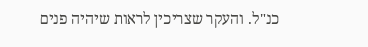כנ"ל. והעקר שצריכין לראות שיהיה פנים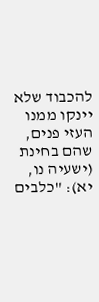להכבוד שלא יינקו ממנו העזי פנים, שהם בחינת (ישעיה נו, יא): "כלבים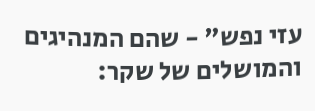עזי נפש" - שהם המנהיגים והמושלים של שקר: